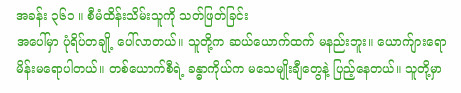အခန်း ၃၆၁ ။ စီမံထိန်းသိမ်းသူကို သတ်ဖြတ်ခြင်း
အပေါ်မှာ ပုံရိပ်တချို့ ပေါ်လာတယ်။ သူတို့က ဆယ်ယောက်ထက် မနည်းဘူး။ ယောက်ျားရော မိန်းမရောပါတယ်။ တစ်ယောက်စီရဲ့ ခန္ဓာကိုယ်က မသေမျိုးချီတွေနဲ့ ပြည့်နေတယ်။ သူတို့မှာ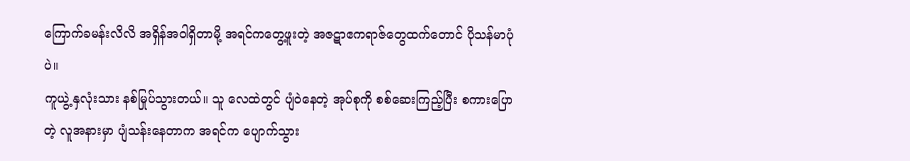ကြောက်ခမန်းလိလိ အရှိန်အဝါရှိတာမို့ အရင်ကတွေ့ဖူးတဲ့ အဇဋာဧကရာဇ်တွေထက်တောင် ပိုသန်မာပုံပဲ။
ကူယွဲ့ နှလုံးသား နစ်မြုပ်သွားတယ်။ သူ လေထဲတွင် ပျံဝဲနေတဲ့ အုပ်စုကို စစ်ဆေးကြည့်ပြီး စကားပြောတဲ့ လူအနားမှာ ပျံသန်းနေတာက အရင်က ပျောက်သွား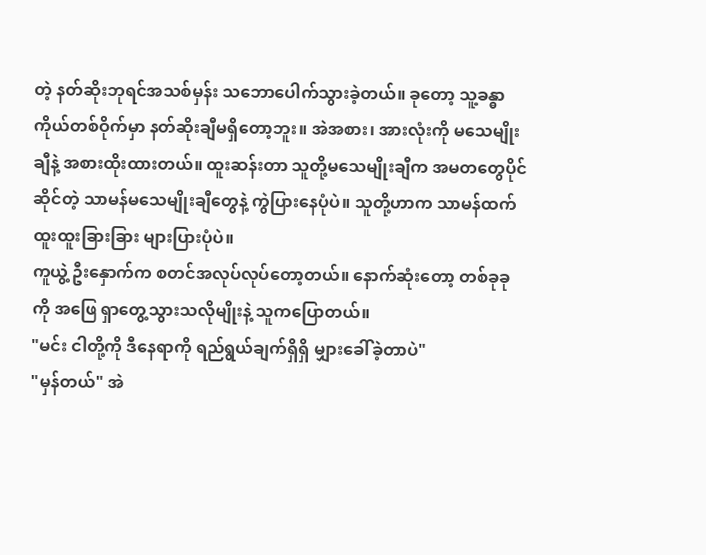တဲ့ နတ်ဆိုးဘုရင်အသစ်မှန်း သဘောပေါက်သွားခဲ့တယ်။ ခုတော့ သူ့ခန္ဓာကိုယ်တစ်ဝိုက်မှာ နတ်ဆိုးချီမရှိတော့ဘူး။ အဲအစား၊ အားလုံးကို မသေမျိုးချီနဲ့ အစားထိုးထားတယ်။ ထူးဆန်းတာ သူတို့မသေမျိုးချီက အမတတွေပိုင်ဆိုင်တဲ့ သာမန်မသေမျိုးချီတွေနဲ့ ကွဲပြားနေပုံပဲ။ သူတို့ဟာက သာမန်ထက် ထူးထူးခြားခြား များပြားပုံပဲ။
ကူယွဲ့ ဦးနှောက်က စတင်အလုပ်လုပ်တော့တယ်။ နောက်ဆုံးတော့ တစ်ခုခုကို အဖြေ ရှာတွေ့သွားသလိုမျိုးနဲ့ သူကပြောတယ်။
"မင်း ငါတို့ကို ဒီနေရာကို ရည်ရွယ်ချက်ရှိရှိ မျှားခေါ်ခဲ့တာပဲ"
"မှန်တယ်" အဲ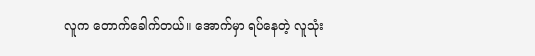လူက တောက်ခေါက်တယ်။ အောက်မှာ ရပ်နေတဲ့ လူသုံး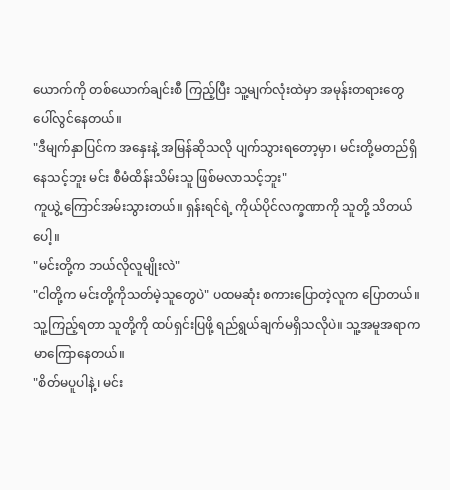ယောက်ကို တစ်ယောက်ချင်းစီ ကြည့်ပြီး သူ့မျက်လုံးထဲမှာ အမုန်းတရားတွေ ပေါ်လွင်နေတယ်။
"ဒီမျက်နှာပြင်က အနှေးနဲ့ အမြန်ဆိုသလို ပျက်သွားရတော့မှာ၊ မင်းတို့မတည်ရှိနေသင့်ဘူး မင်း စီမံထိန်းသိမ်းသူ ဖြစ်မလာသင့်ဘူး"
ကူယွဲ့ ကြောင်အမ်းသွားတယ်။ ရှန်းရင်ရဲ့ ကိုယ်ပိုင်လက္ခဏာကို သူတို့ သိတယ်ပေါ့။
"မင်းတို့က ဘယ်လိုလူမျိုးလဲ"
"ငါတို့က မင်းတို့ကိုသတ်မဲ့သူတွေပဲ" ပထမဆုံး စကားပြောတဲ့လူက ပြောတယ်။ သူ့ကြည့်ရတာ သူတို့ကို ထပ်ရှင်းပြဖို့ ရည်ရွယ်ချက်မရှိသလိုပဲ။ သူ့အမူအရာက မာကြောနေတယ်။
"စိတ်မပူပါနဲ့၊ မင်း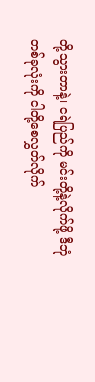တို့သွားတာနဲ့၊ ငရဲပြည်ကို မင်းတို့နဲ့လိုက်ဖို့ ဒီဘုံတစ်ခုလုံးကို ငါတို့စေလွှတ်လိုက်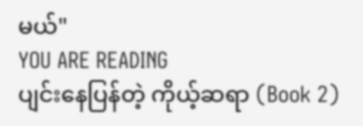မယ်"
YOU ARE READING
ပျင်းနေပြန်တဲ့ ကိုယ့်ဆရာ (Book 2)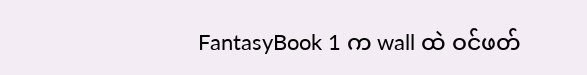FantasyBook 1 က wall ထဲ ဝင်ဖတ်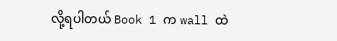လို့ရပါတယ် Book 1 က wall ထဲ